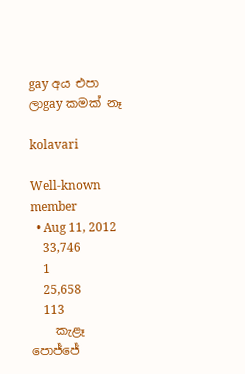gay අය එපා ලාgay කමක් නෑ

kolavari

Well-known member
  • Aug 11, 2012
    33,746
    1
    25,658
    113
    කැළෑ පොජ්ජේ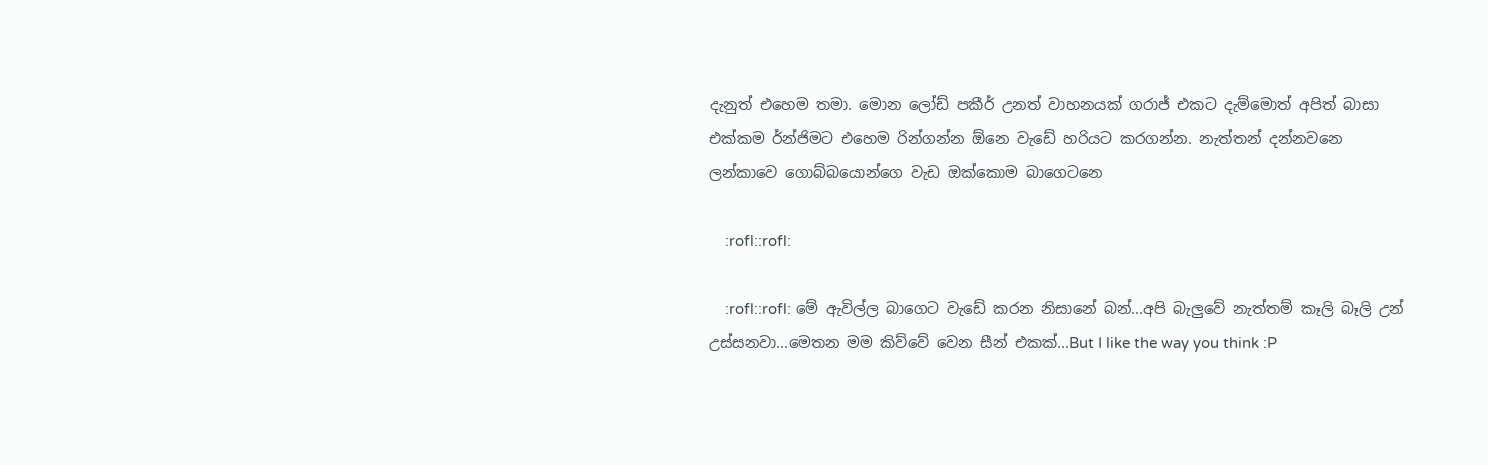දැනුත් එහෙම තමා. මොන ලෝඩ් පකීර් උනත් වාහනයක් ගරාජ් එකට දැම්මොත් අපිත් බාසා එක්කම ර්න්ජිමට එහෙම රින්ගන්න ඕනෙ වැඩේ හරියට කරගන්න. නැත්තන් දන්නවනෙ ලන්කාවෙ ගොබ්බයොන්ගෙ වැඩ ඔක්කොම බාගෙටනෙ

    :rofl::rofl:

    :rofl::rofl: මේ ඇවිල්ල බාගෙට වැඩේ කරන නිසානේ බන්...අපි බැලුවේ නැත්තම් කෑලි බෑලි උන් උස්සනවා...මෙතන මම කිව්වේ වෙන සීන් එකක්...But I like the way you think :P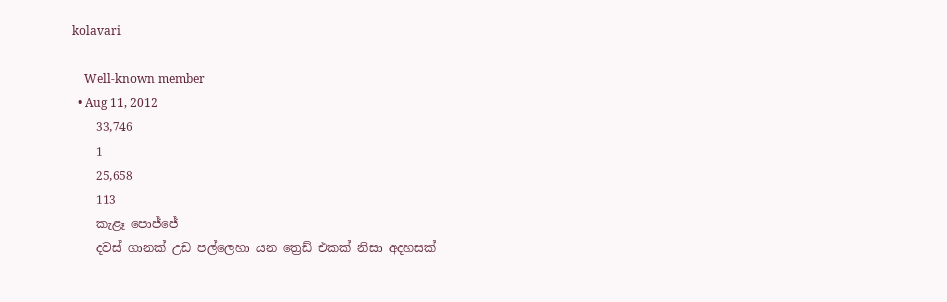kolavari

    Well-known member
  • Aug 11, 2012
    33,746
    1
    25,658
    113
    කැළෑ පොජ්ජේ
    දවස් ගානක් උඩ පල්ලෙහා යන ත්‍රෙඩ් එකක් නිසා අදහසක්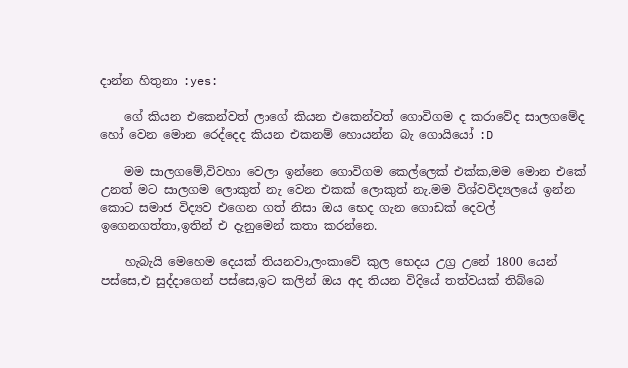දාන්න හිතුනා :yes:

    ගේ කියන එකෙන්වත් ලාගේ කියන එකෙන්වත් ගොවිගම ද කරාවේද සාලගමේද හෝ වෙන මොන රෙද්දෙද කියන එකනම් හොයන්න බැ ගොයියෝ :D

    මම සාලගමේ,විවහා වෙලා ඉන්නෙ ගොවිගම කෙල්ලෙක් එක්ක,මම මොන එකේ උනත් මට සාලගම ලොකුත් නැ වෙන එකක් ලොකුත් නැ.මම විශ්වවිද්‍යලයේ ඉන්න කොට සමාජ විද්‍යව එගෙන ගත් නිසා ඔය භෙද ගැන ගොඩක් දෙවල් ඉගෙනගත්තා,ඉතින් එ දැනුමෙන් කතා කරන්නෙ.

    හැබැයි මෙහෙම දෙයක් තියනවා,ලංකාවේ කුල භෙදය උග්‍ර උනේ 1800 යෙන් පස්සෙ,එ සුද්දාගෙන් පස්සෙ,ඉට කලින් ඔය අද තියන විදියේ තත්වයක් තිබ්බෙ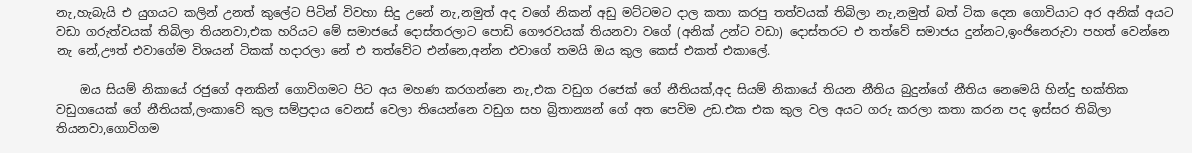නැ,හැබැයි එ යුගයට කලින් උනත් කුලේට පිටින් විවහා සිදු උනේ නැ,නමුත් අද වගේ නිකන් අඩු මට්ටමට දාල කතා කරපු තත්වයක් තිබිලා නැ,නමුත් බත් ටික දෙන ගොවියාට අර අනික් අයට වඩා ගරුත්වයක් තිබිලා තියනවා,එක හරියට මේ සමාජයේ දොස්තරලාට පොඩි ගෞරවයක් තියනවා වගේ (අනික් උන්ට වඩා) දොස්තරට එ තත්වේ සමාජය දුන්නට,ඉංජිනෙරුවා පහත් වෙන්නෙ නැ නේ,ඌත් එවාගේම විශයන් ටිකක් හදාරලා නේ එ තත්වේට එන්නෙ,අන්න එවාගේ තමයි ඔය කුල කෙස් එකත් එකාලේ.

    ඔය සියම් නිකායේ රජුගේ අනකින් ගොවිගමට පිට අය මහණ කරගන්නෙ නැ,එක වඩුග රජෙක් ගේ නීතියක්,අද සියම් නිකායේ තියන නීතිය බුදුන්ගේ නීතිය නෙමෙයි හින්දු භක්තික වඩුගයෙක් ගේ නීතියක්,ලංකාවේ කුල සම්ප්‍රදාය වෙනස් වෙලා තියෙන්නෙ වඩුග සහ බ්‍රිතාන්‍යන් ගේ අත පෙවිම උඩ.එක එක කුල වල අයට ගරු කරලා කතා කරන පද ඉස්සර තිබිලා තියනවා,ගොවිගම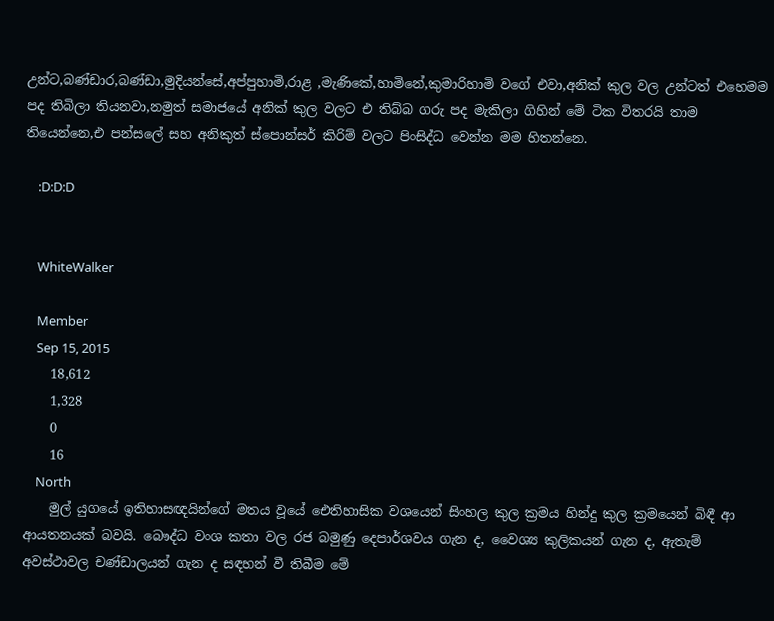උන්ට,බණ්ඩාර,බණ්ඩා,මුදියන්සේ,අප්පුහාමි,රාළ ,මැණිකේ,හාමිනේ,කුමාරිහාමි වගේ එවා,අනික් කුල වල උන්ටත් එහෙමම පද තිබිලා තියනවා,නමුත් සමාජයේ අනික් කුල වලට එ තිබ්බ ගරු පද මැකිලා ගිහින් මේ ටික විතරයි තාම තියෙන්නෙ,එ පන්සලේ සහ අනිකුත් ස්පොන්සර් කිරිම් වලට පිංසිද්ධ වෙන්න මම හිතන්නෙ.

    :D:D:D


    WhiteWalker

    Member
    Sep 15, 2015
    18,612
    1,328
    0
    16
    North
    මුල් යුගයේ ඉතිහාසඥයින්ගේ මතය වූයේ ඓතිහාසික වශයෙන් සිංහල කුල ක්‍රමය හින්දු කුල ක්‍රමයෙන් බිඳී ආ ආයතනයක් බවයි. බෞද්ධ වංශ කතා වල රජ බමුණු දෙපාර්ශවය ගැන ද, වෛශ්‍ය කුලිකයන් ගැන ද, ඇතැම් අවස්ථාවල චණ්ඩාලයන් ගැන ද සඳහන් වී තිබීම මේ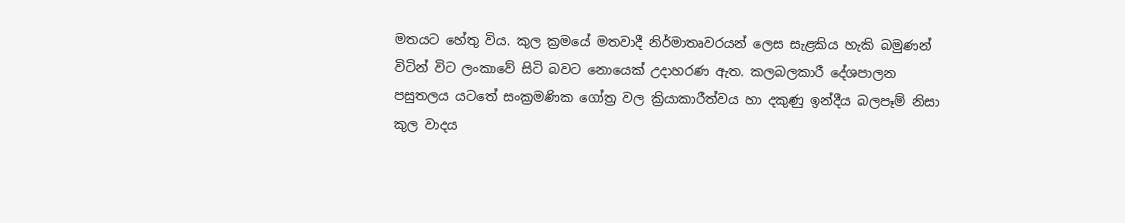මතයට හේතු විය. කුල ක්‍රමයේ මතවාදී නිර්මාතෘවරයන් ලෙස සැළකිය හැකි බමුණන් විටින් විට ලංකාවේ සිටි බවට නොයෙක් උදාහරණ ඇත. කලබලකාරී දේශපාලන පසුතලය යටතේ සංක්‍රමණික ගෝත්‍ර වල ක්‍රියාකාරීත්වය හා දකුණු ඉන්දීය බලපෑම් නිසා කුල වාදය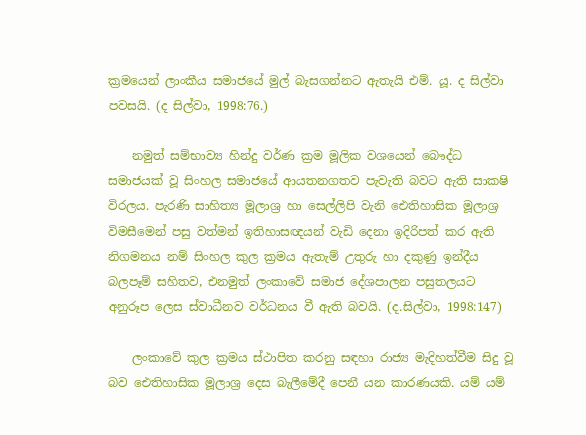ක්‍රමයෙන් ලාංකීය සමාජයේ මුල් බැසගන්නට ඇතැයි එම්. යූ. ද සිල්වා පවසයි. (ද සිල්වා, 1998:76.)

    නමුත් සම්භාව්‍ය හින්දු වර්ණ ක්‍රම මූලික වශයෙන් බෞද්ධ සමාජයක් වූ සිංහල සමාජයේ ආයතනගතව පැවැති බවට ඇති සාක‍ෂි විරලය. පැරණි සාහිත්‍ය මූලාශ්‍ර හා සෙල්ලිපි වැනි ඓතිහාසික මූලාශ්‍ර විමසීමෙන් පසු වත්මන් ඉතිහාසඥයන් වැඩි දෙනා ඉදිරිපත් කර ඇති නිගමනය නම් සිංහල කුල ක්‍රමය ඇතැම් උතුරු හා දකුණු ඉන්දීය බලපෑම් සහිතව, එනමුත් ලංකාවේ සමාජ දේශපාලන පසුතලයට අනුරූප ලෙස ස්වාධීනව වර්ධනය වී ඇති බවයි. (ද.සිල්වා, 1998:147)

    ලංකාවේ කුල ක්‍රමය ස්ථාපිත කරනු සඳහා රාජ්‍ය මැදිහත්වීම සිදු වූ බව ඓතිහාසික මූලාශ්‍ර දෙස බැලීමේදී පෙනී යන කාරණයකි. යම් යම්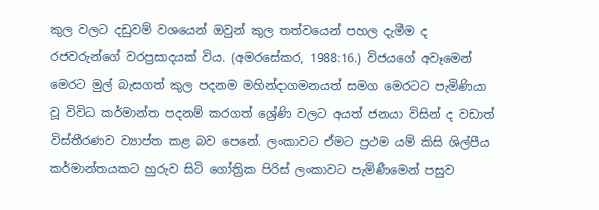කුල වලට දඩුවම් වශයෙන් ඔවුන් කුල තත්වයෙන් පහල දැමීම ද රජවරුන්ගේ වරප්‍රසාදයක් විය. (අමරසේකර, 1988:16.) විජයගේ අවෑමෙන් මෙරට මුල් බැසගත් කුල පදනම මහින්දාගමනයත් සමග මෙරටට පැමිණියා වූ විවිධ කර්මාන්ත පදනම් කරගත් ශ්‍රේණි වලට අයත් ජනයා විසින් ද වඩාත් විස්තීරණව ව්‍යාප්ත කළ බව පෙනේ. ලංකාවට ඒමට ප්‍රථම යම් කිසි ශිල්පීය කර්මාන්තයකට හුරුව සිටි ගෝත්‍රික පිරිස් ලංකාවට පැමිණීමෙන් පසුව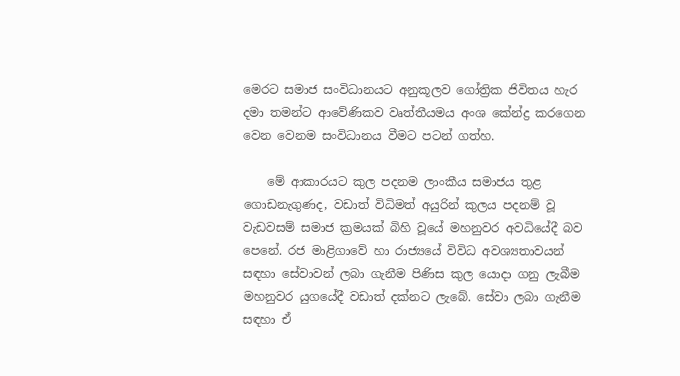මෙරට සමාජ සංවිධානයට අනුකූලව ගෝත්‍රික ජිවිතය හැර දමා තමන්ට ආවේණිකව වෘත්තීයමය අංශ කේන්ද්‍ර කරගෙන වෙන වෙනම සංවිධානය වීමට පටන් ගත්හ.

    මේ ආකාරයට කුල පදනම ලාංකීය සමාජය තුළ ගොඩනැගුණද, වඩාත් විධිමත් අයුරින් කුලය පදනම් වූ වැඩවසම් සමාජ ක්‍රමයක් බිහි වූයේ මහනුවර අවධියේදී බව පෙනේ. රජ මාළිගාවේ හා රාජ්‍යයේ විවිධ අවශ්‍යතාවයන් සඳහා සේවාවන් ලබා ගැනීම පිණිස කුල යොදා ගනු ලැබීම මහනුවර යුගයේදී වඩාත් දක්නට ලැබේ. සේවා ලබා ගැනීම සඳහා ඒ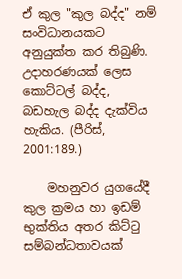ඒ කුල "කුල බද්ද" නම් සංවිධානයකට අනුයුක්ත කර තිබුණි. උදාහරණයක් ලෙස කොට්ටල් බද්ද, බඩහැල බද්ද දැක්විය හැකිය. (පීරිස්, 2001:189.)

    මහනුවර යුගයේදී කුල ක්‍රමය හා ඉඩම් භුක්තිය අතර කිට්ටු සම්බන්ධතාවයක්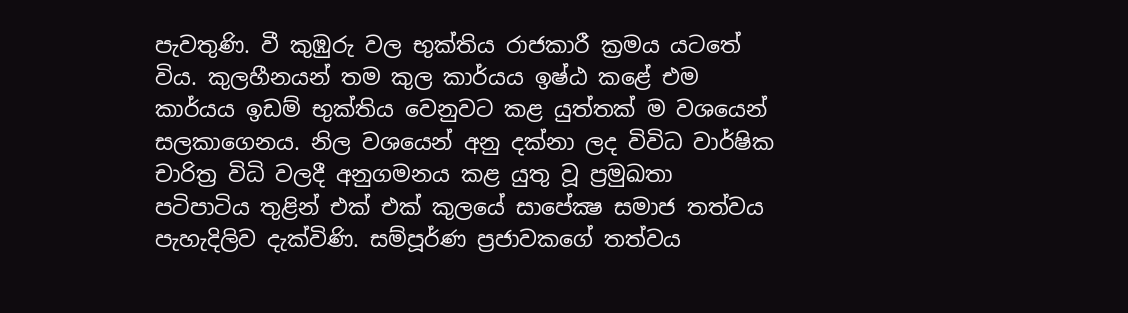පැවතුණි. වී කුඹුරු වල භුක්තිය රාජකාරී ක්‍රමය යටතේ විය. කුලහීනයන් තම කුල කාර්යය ඉෂ්ඨ කළේ එම කාර්යය ඉඩම් භුක්තිය වෙනුවට කළ යුත්තක් ම වශයෙන් සලකාගෙනය. නිල වශයෙන් අනු දක්නා ලද විවිධ වාර්ෂික චාරිත්‍ර විධි වලදී අනුගමනය කළ යුතු වූ ප්‍රමුඛතා පටිපාටිය තුළින් එක් එක් කුලයේ සාපේක්‍ෂ සමාජ තත්වය පැහැදිලිව දැක්විණි. සම්පූර්ණ ප්‍රජාවකගේ තත්වය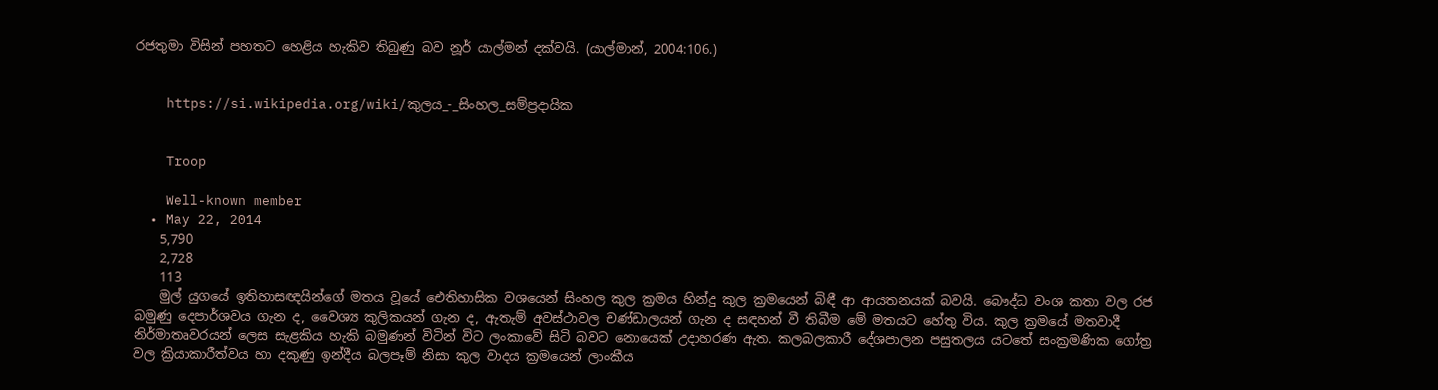රජතුමා විසින් පහතට හෙළිය හැකිව තිබුණු බව නූර් යාල්මන් දක්වයි. (යාල්මාන්, 2004:106.)


    https://si.wikipedia.org/wiki/කුලය_-_සිංහල_සම්ප්‍රදායික


    Troop

    Well-known member
  • May 22, 2014
    5,790
    2,728
    113
    මුල් යුගයේ ඉතිහාසඥයින්ගේ මතය වූයේ ඓතිහාසික වශයෙන් සිංහල කුල ක්‍රමය හින්දු කුල ක්‍රමයෙන් බිඳී ආ ආයතනයක් බවයි. බෞද්ධ වංශ කතා වල රජ බමුණු දෙපාර්ශවය ගැන ද, වෛශ්‍ය කුලිකයන් ගැන ද, ඇතැම් අවස්ථාවල චණ්ඩාලයන් ගැන ද සඳහන් වී තිබීම මේ මතයට හේතු විය. කුල ක්‍රමයේ මතවාදී නිර්මාතෘවරයන් ලෙස සැළකිය හැකි බමුණන් විටින් විට ලංකාවේ සිටි බවට නොයෙක් උදාහරණ ඇත. කලබලකාරී දේශපාලන පසුතලය යටතේ සංක්‍රමණික ගෝත්‍ර වල ක්‍රියාකාරීත්වය හා දකුණු ඉන්දීය බලපෑම් නිසා කුල වාදය ක්‍රමයෙන් ලාංකීය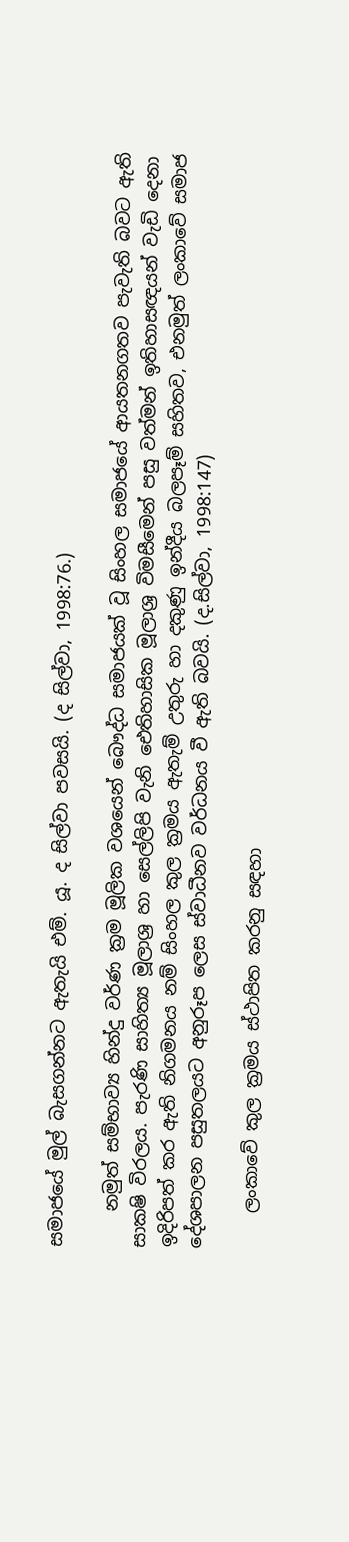සමාජයේ මුල් බැසගන්නට ඇතැයි එම්. යූ. ද සිල්වා පවසයි. (ද සිල්වා, 1998:76.)

    නමුත් සම්භාව්‍ය හින්දු වර්ණ ක්‍රම මූලික වශයෙන් බෞද්ධ සමාජයක් වූ සිංහල සමාජයේ ආයතනගතව පැවැති බවට ඇති සාක‍ෂි විරලය. පැරණි සාහිත්‍ය මූලාශ්‍ර හා සෙල්ලිපි වැනි ඓතිහාසික මූලාශ්‍ර විමසීමෙන් පසු වත්මන් ඉතිහාසඥයන් වැඩි දෙනා ඉදිරිපත් කර ඇති නිගමනය නම් සිංහල කුල ක්‍රමය ඇතැම් උතුරු හා දකුණු ඉන්දීය බලපෑම් සහිතව, එනමුත් ලංකාවේ සමාජ දේශපාලන පසුතලයට අනුරූප ලෙස ස්වාධීනව වර්ධනය වී ඇති බවයි. (ද.සිල්වා, 1998:147)

    ලංකාවේ කුල ක්‍රමය ස්ථාපිත කරනු සඳහා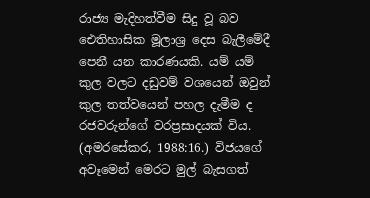රාජ්‍ය මැදිහත්වීම සිදු වූ බව ඓතිහාසික මූලාශ්‍ර දෙස බැලීමේදී පෙනී යන කාරණයකි. යම් යම් කුල වලට දඩුවම් වශයෙන් ඔවුන් කුල තත්වයෙන් පහල දැමීම ද රජවරුන්ගේ වරප්‍රසාදයක් විය. (අමරසේකර, 1988:16.) විජයගේ අවෑමෙන් මෙරට මුල් බැසගත්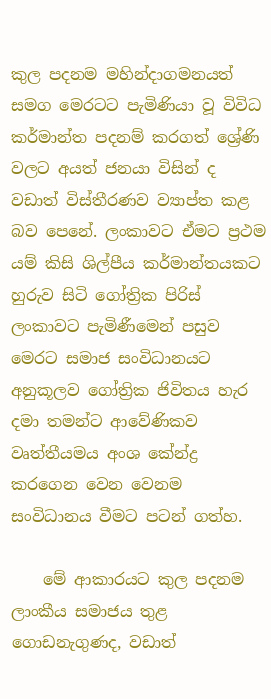කුල පදනම මහින්දාගමනයත් සමග මෙරටට පැමිණියා වූ විවිධ කර්මාන්ත පදනම් කරගත් ශ්‍රේණි වලට අයත් ජනයා විසින් ද වඩාත් විස්තීරණව ව්‍යාප්ත කළ බව පෙනේ. ලංකාවට ඒමට ප්‍රථම යම් කිසි ශිල්පීය කර්මාන්තයකට හුරුව සිටි ගෝත්‍රික පිරිස් ලංකාවට පැමිණීමෙන් පසුව මෙරට සමාජ සංවිධානයට අනුකූලව ගෝත්‍රික ජිවිතය හැර දමා තමන්ට ආවේණිකව වෘත්තීයමය අංශ කේන්ද්‍ර කරගෙන වෙන වෙනම සංවිධානය වීමට පටන් ගත්හ.

    මේ ආකාරයට කුල පදනම ලාංකීය සමාජය තුළ ගොඩනැගුණද, වඩාත්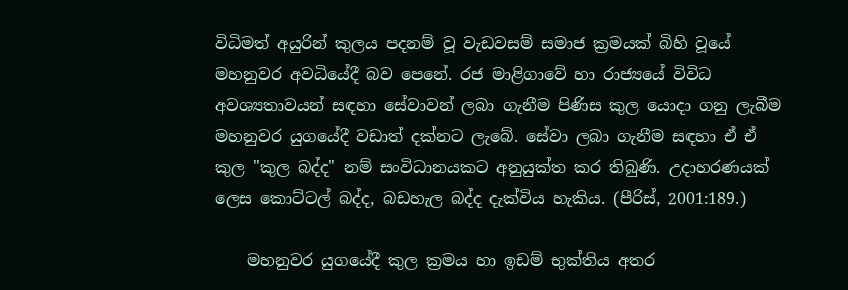විධිමත් අයුරින් කුලය පදනම් වූ වැඩවසම් සමාජ ක්‍රමයක් බිහි වූයේ මහනුවර අවධියේදී බව පෙනේ. රජ මාළිගාවේ හා රාජ්‍යයේ විවිධ අවශ්‍යතාවයන් සඳහා සේවාවන් ලබා ගැනීම පිණිස කුල යොදා ගනු ලැබීම මහනුවර යුගයේදී වඩාත් දක්නට ලැබේ. සේවා ලබා ගැනීම සඳහා ඒ ඒ කුල "කුල බද්ද" නම් සංවිධානයකට අනුයුක්ත කර තිබුණි. උදාහරණයක් ලෙස කොට්ටල් බද්ද, බඩහැල බද්ද දැක්විය හැකිය. (පීරිස්, 2001:189.)

    මහනුවර යුගයේදී කුල ක්‍රමය හා ඉඩම් භුක්තිය අතර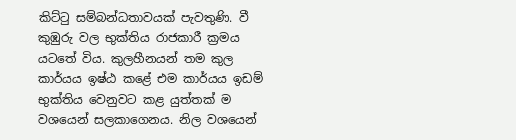කිට්ටු සම්බන්ධතාවයක් පැවතුණි. වී කුඹුරු වල භුක්තිය රාජකාරී ක්‍රමය යටතේ විය. කුලහීනයන් තම කුල කාර්යය ඉෂ්ඨ කළේ එම කාර්යය ඉඩම් භුක්තිය වෙනුවට කළ යුත්තක් ම වශයෙන් සලකාගෙනය. නිල වශයෙන්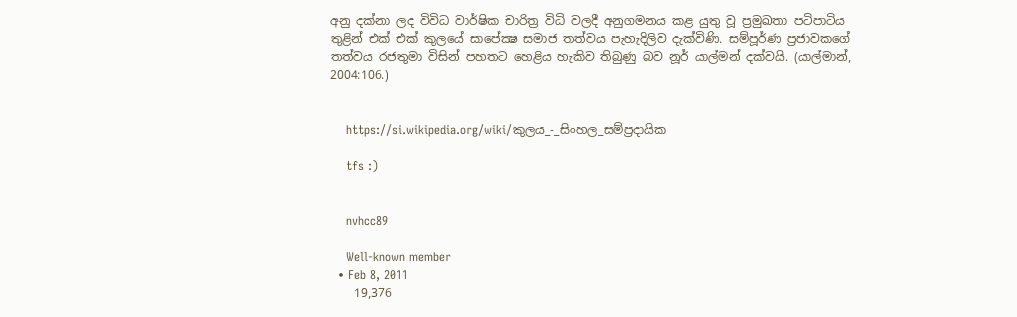අනු දක්නා ලද විවිධ වාර්ෂික චාරිත්‍ර විධි වලදී අනුගමනය කළ යුතු වූ ප්‍රමුඛතා පටිපාටිය තුළින් එක් එක් කුලයේ සාපේක්‍ෂ සමාජ තත්වය පැහැදිලිව දැක්විණි. සම්පූර්ණ ප්‍රජාවකගේ තත්වය රජතුමා විසින් පහතට හෙළිය හැකිව තිබුණු බව නූර් යාල්මන් දක්වයි. (යාල්මාන්, 2004:106.)


    https://si.wikipedia.org/wiki/කුලය_-_සිංහල_සම්ප්‍රදායික

    tfs :)


    nvhcc89

    Well-known member
  • Feb 8, 2011
    19,376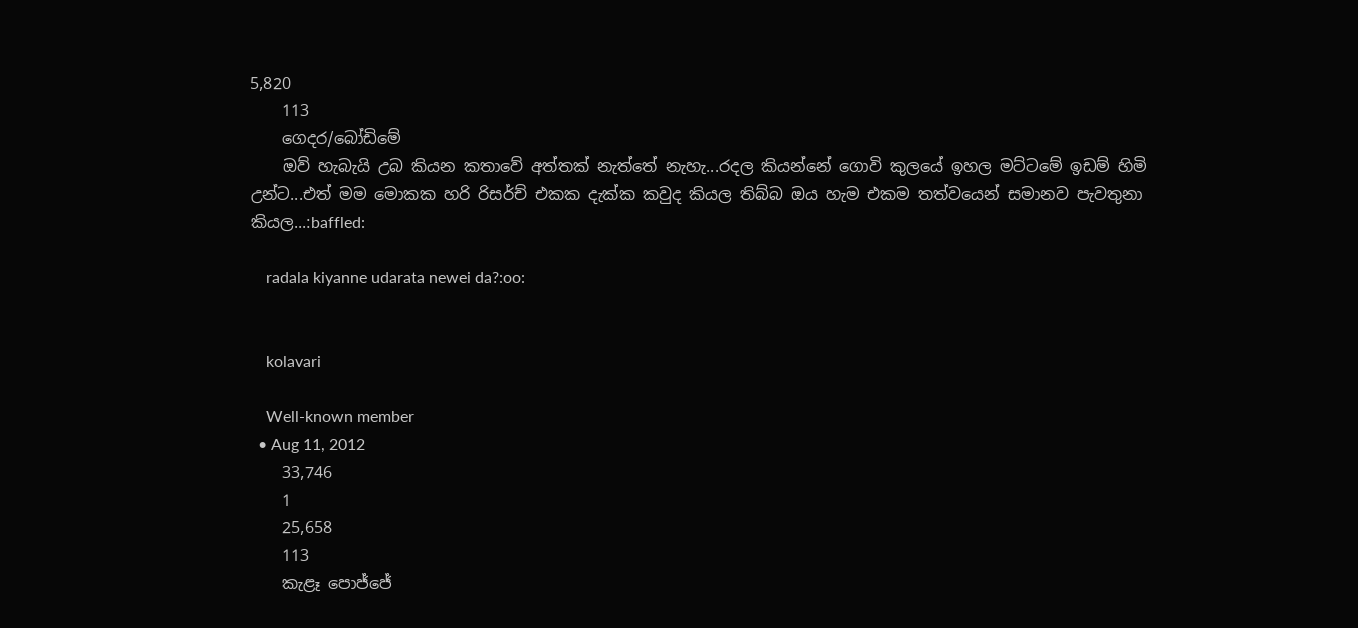5,820
    113
    ගෙදර/බෝඩිමේ
    ඔව් හැබැයි උබ කියන කතාවේ අත්තක් නැත්තේ නැහැ...රදල කියන්නේ ගොවි කුලයේ ඉහල මට්ටමේ ඉඩම් හිමි උන්ට...එත් මම මොකක හරි රිසර්ච් එකක දැක්ක කවුද කියල තිබ්බ ඔය හැම එකම තත්වයෙන් සමානව පැවතුනා කියල...:baffled:

    radala kiyanne udarata newei da?:oo:


    kolavari

    Well-known member
  • Aug 11, 2012
    33,746
    1
    25,658
    113
    කැළෑ පොජ්ජේ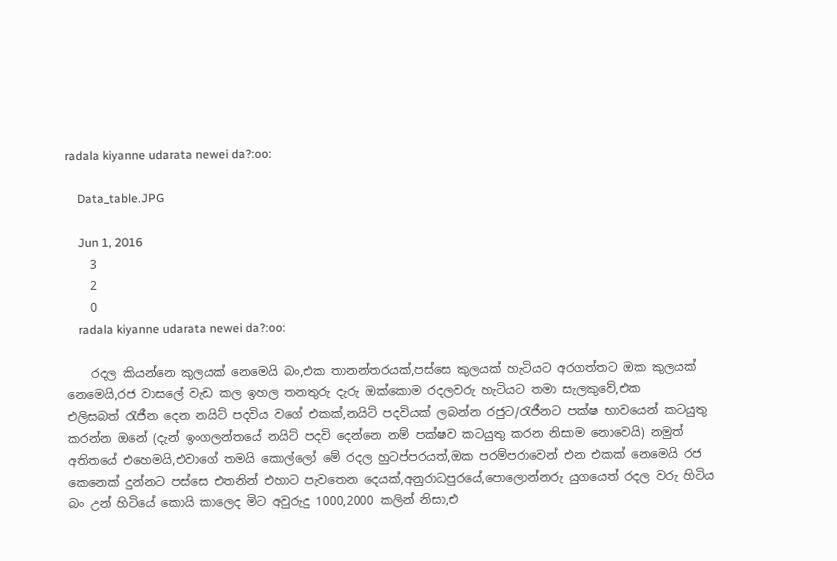radala kiyanne udarata newei da?:oo:

    Data_table.JPG

    Jun 1, 2016
    3
    2
    0
    radala kiyanne udarata newei da?:oo:

    රදල කියන්නෙ කුලයක් නෙමෙයි බං,එක තානන්තරයක්,පස්සෙ කුලයක් හැටියට අරගත්තට ඔක කුලයක් නෙමෙයි,රජ වාසලේ වැඩ කල ඉහල තනතුරු දැරු ඔක්කොම රදලවරු හැටියට තමා සැලකුවේ,එක එලිසබත් ‍රැජීන දෙන නයිට් පදවිය වගේ එකක්,නයිට් පදවියක් ලබන්න රජුට/රැජීනට පක්ෂ භාවයෙන් කටයුතු කරන්න ඔනේ (දැන් ඉංගලන්තයේ නයිට් පදවි දෙන්නෙ නම් පක්ෂව කටයුතු කරන නිසාම නොවෙයි) නමුත් අතිතයේ එහෙමයි,එවාගේ තමයි කොල්ලෝ මේ රදල හුටප්පරයත්,ඔක පරම්පරාවෙන් එන එකක් නෙමෙයි රජ කෙනෙක් දුන්නට පස්සෙ එතනින් එහාට පැවතෙන දෙයක්,අනුරාධපුරයේ,පොලොන්නරු යුගයෙත් රදල වරු හිටිය බං උන් හිටියේ කොයි කාලෙද මිට අවුරුදු 1000,2000 කලින් නිසා,එ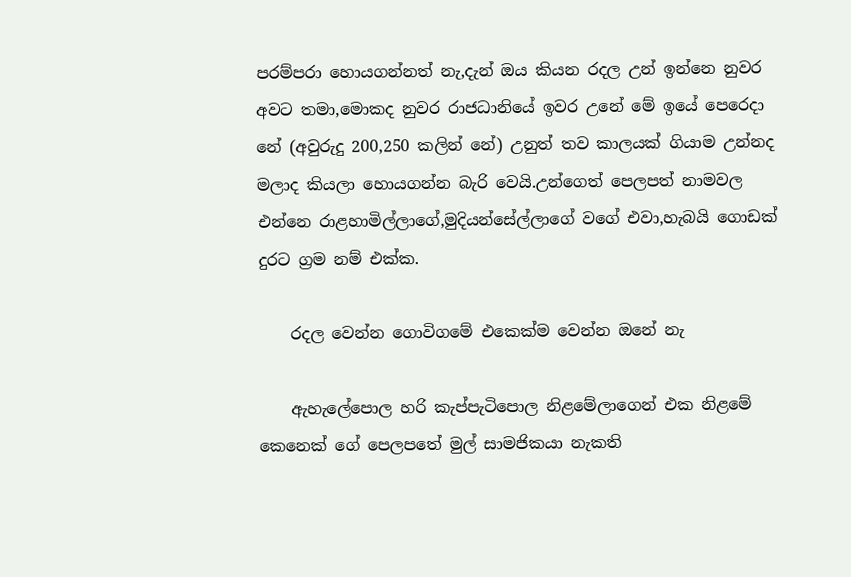පරම්පරා හොයගන්නත් නැ,දැන් ඔය කියන රදල උන් ඉන්නෙ නුවර අවට තමා,මොකද නුවර රාජධානියේ ඉවර උනේ මේ ඉයේ පෙරෙදා නේ (අවුරුදු 200,250 කලින් නේ) උනුත් තව කාලයක් ගියාම උන්නද මලාද කියලා හොයගන්න බැරි වෙයි.උන්ගෙත් පෙලපත් නාමවල එන්නෙ රාළහාමිල්ලාගේ,මුදියන්සේල්ලාගේ වගේ එවා,හැබයි ගොඩක් දුරට ග්‍රම නම් එක්ක.

    රදල වෙන්න ගොවිගමේ එකෙක්ම වෙන්න ඔනේ නැ

    ඇහැලේපොල හරි කැප්පැටිපොල නිළමේලාගෙන් එක නිළමේ කෙනෙක් ගේ පෙලපතේ මුල් සාමජිකයා නැකති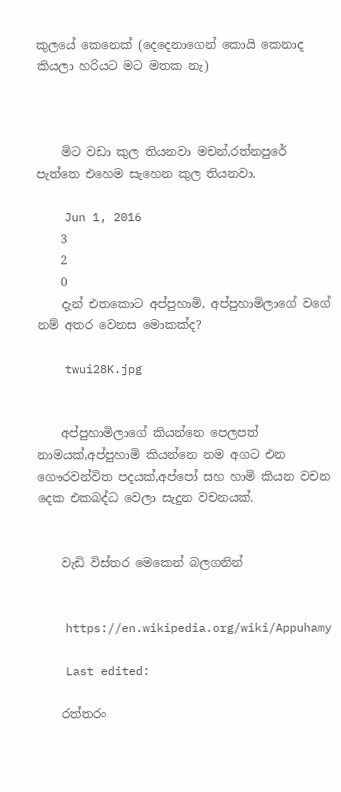කුලයේ කෙනෙක් (දෙදෙනාගෙන් කොයි කෙනාද කියලා හරියට මට මතක නැ)



    මිට වඩා කුල තියනවා මචන්,රත්නපුරේ පැත්තෙ එහෙම සැහෙන කුල තියනවා.

    Jun 1, 2016
    3
    2
    0
    දැන් එතකොට අප්පුහාමි, අප්පුහාමිලාගේ වගේ නම් අතර වෙනස මොකක්ද?

    twui28K.jpg


    අප්පුහාමිලාගේ කියන්නෙ පෙලපත් නාමයක්,අප්පුහාමි කියන්නෙ නම අගට එන ගෞරවන්විත පදයක්,අප්පෝ සහ හාමි කියන වචන දෙක එකබද්ධ වෙලා සැදුන වචනයක්.


    වැඩි විස්තර මෙකෙන් බලගනින්


    https://en.wikipedia.org/wiki/Appuhamy

    Last edited:

    රත්තරං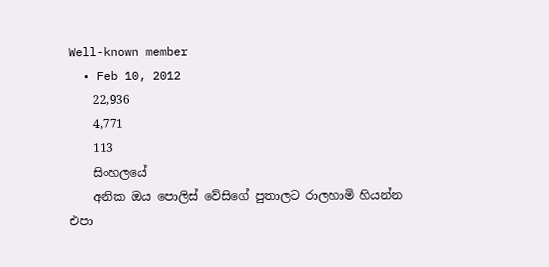Well-known member
  • Feb 10, 2012
    22,936
    4,771
    113
    සිංහලයේ
    අනික ඔය පොලිස් වේසිගේ පුතාලට රාලහාමි හියන්න එපා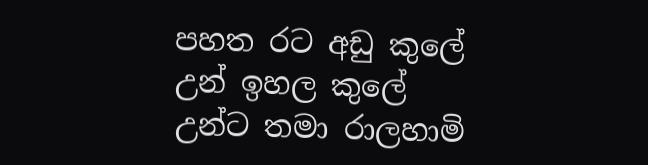පහත රට අඩු කුලේ උන් ඉහල කුලේ උන්ට තමා රාලහාමි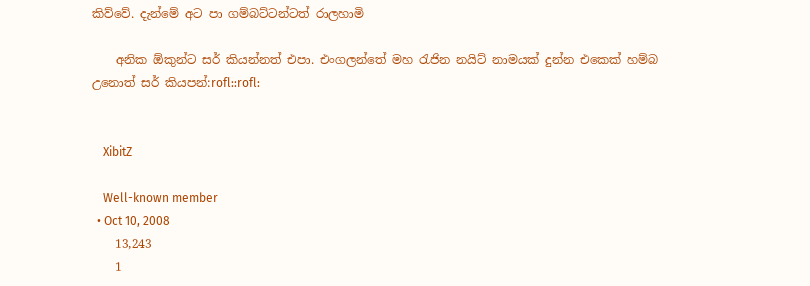කිව්වේ. දැන්මේ අට පා ගම්බට්ටන්ටත් රාලහාමි

    අනික ඕකුන්ට සර් කියන්නත් එපා. එංගලන්තේ මහ රැජින නයිට් නාමයක් දුන්න එකෙක් හම්බ උනොත් සර් කියපන්:rofl::rofl:


    XibitZ

    Well-known member
  • Oct 10, 2008
    13,243
    1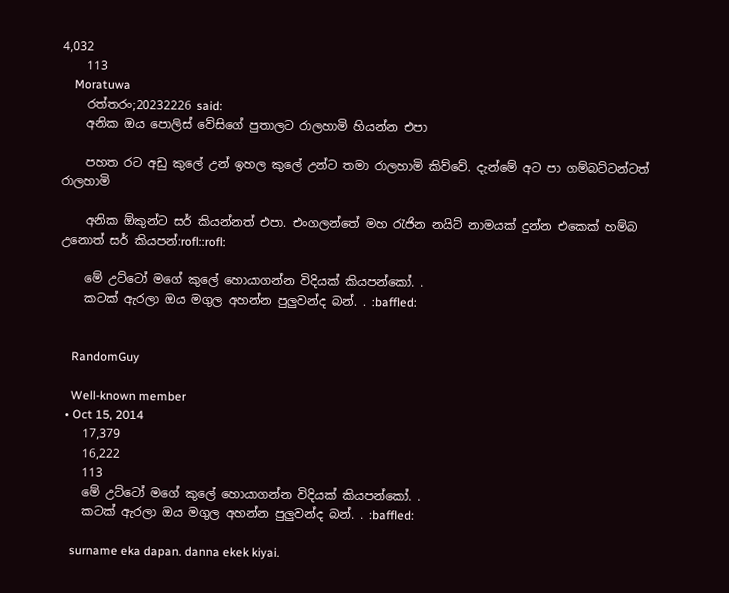4,032
    113
    Moratuwa
    රත්තරං;20232226 said:
    අනික ඔය පොලිස් වේසිගේ පුතාලට රාලහාමි හියන්න එපා

    පහත රට අඩු කුලේ උන් ඉහල කුලේ උන්ට තමා රාලහාමි කිව්වේ. දැන්මේ අට පා ගම්බට්ටන්ටත් රාලහාමි

    අනික ඕකුන්ට සර් කියන්නත් එපා. එංගලන්තේ මහ රැජින නයිට් නාමයක් දුන්න එකෙක් හම්බ උනොත් සර් කියපන්:rofl::rofl:

    මේ උට්ටෝ මගේ කුලේ හොයාගන්න විදියක් කියපන්කෝ. .
    කටක් ඇරලා ඔය මගුල අහන්න පුලුවන්ද බන්. . :baffled:


    RandomGuy

    Well-known member
  • Oct 15, 2014
    17,379
    16,222
    113
    මේ උට්ටෝ මගේ කුලේ හොයාගන්න විදියක් කියපන්කෝ. .
    කටක් ඇරලා ඔය මගුල අහන්න පුලුවන්ද බන්. . :baffled:

    surname eka dapan. danna ekek kiyai.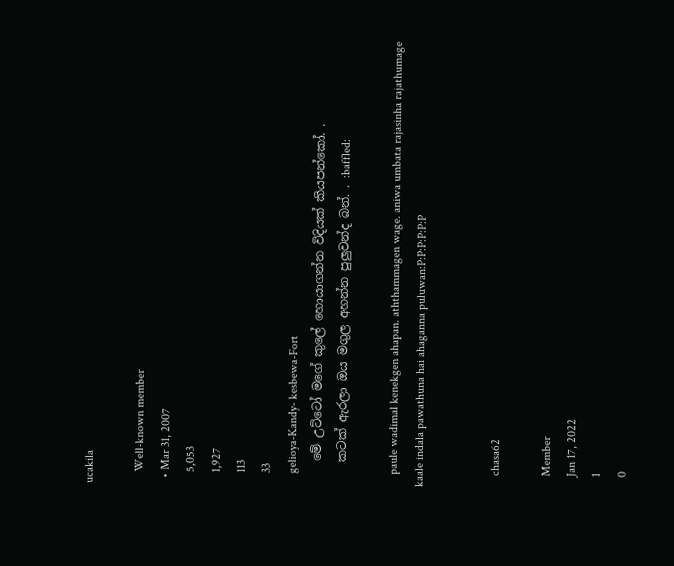ucakila

    Well-known member
  • Mar 31, 2007
    5,053
    1,927
    113
    33
    gelioya-Kandy- kesbewa-Fort
    මේ උට්ටෝ මගේ කුලේ හොයාගන්න විදියක් කියපන්කෝ. .
    කටක් ඇරලා ඔය මගුල අහන්න පුලුවන්ද බන්. . :baffled:

    paule wadimal kenekgen ahapan. aththammagen wage. aniwa umbata rajasinha rajathumage kaale indala pawathuna hai ahaganna puluwan:P:P:P:P:P:P


    chasa62

    Member
    Jan 17, 2022
    1
    0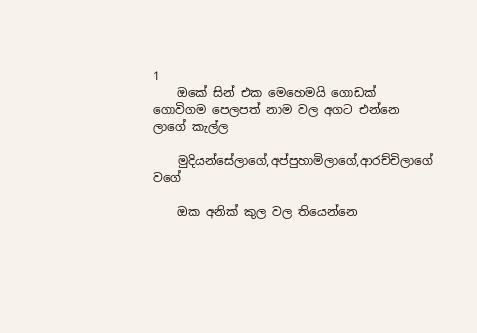1
    ඔකේ සින් එක මෙහෙමයි ගොඩක් ගොවිගම පෙලපත් නාම වල අගට එන්නෙ ලාගේ කැල්ල

    මුදියන්සේලාගේ,අප්පුහාමිලාගේ,ආරච්චිලාගේ වගේ

    ඔක අනික් කුල වල තියෙන්නෙ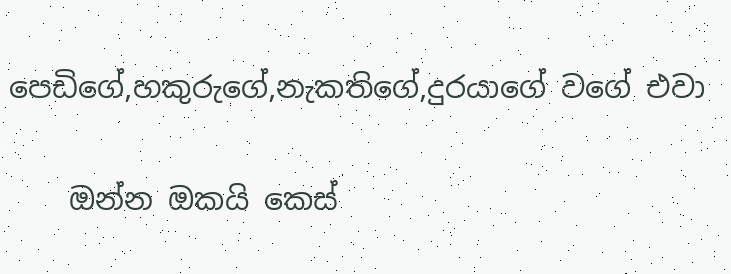පෙඩිගේ,හකුරුගේ,නැකතිගේ,දුරයාගේ වගේ එවා

    ඔන්න ඔකයි කෙස්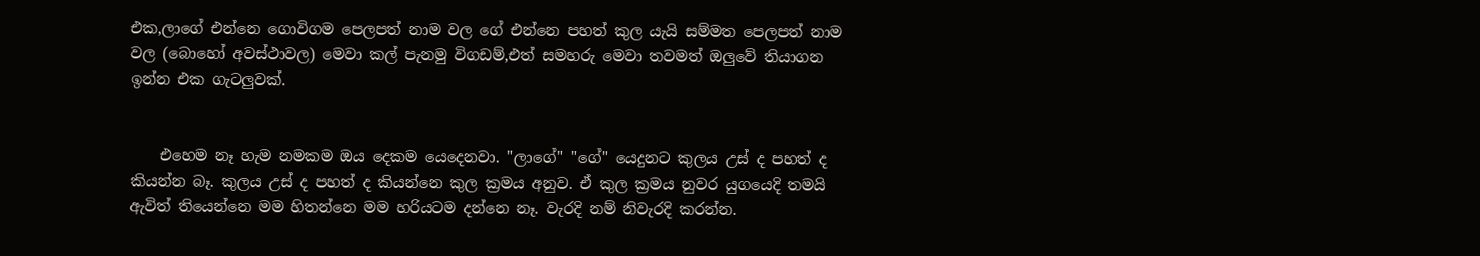එක,ලාගේ එන්නෙ ගොවිගම පෙලපත් නාම වල ගේ එන්නෙ පහත් කුල යැයි සම්මත පෙලපත් නාම වල (බොහෝ අවස්ථාවල) මෙවා කල් පැනමු විගඩම්,එත් සමහරු මෙවා තවමත් ඔලුවේ තියාගන ඉන්න එක ගැටලුවක්.


    එහෙම නෑ හැම නමකම ඔය දෙකම යෙදෙනවා. "ලාගේ" "ගේ" යෙදුනට කුලය උස් ද පහත් ද කියන්න බෑ. කුලය උස් ද පහත් ද කියන්නෙ කුල ක්‍රමය අනුව. ඒ කුල ක්‍රමය නුවර යුගයෙදි තමයි ඇවිත් තියෙන්නෙ මම හිතන්නෙ මම හරියටම දන්නෙ නෑ. වැරදි නම් නිවැරදි කරන්න.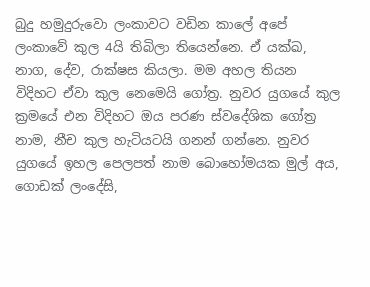බුදු හමුදුරුවො ලංකාවට වඩින කාලේ අපේ ලංකාවේ කුල 4යි තිබිලා තියෙන්නෙ. ඒ යක්ඛ, නාග, දේව, රාක්ෂස කියලා. මම අහල තියන විදිහට ඒවා කුල නෙමෙයි ගෝත්‍ර. නුවර යුගයේ කුල ක්‍රමයේ එන විදිහට ඔය පරණ ස්වදේශික ගෝත්‍ර නාම, නීච කුල හැටියටයි ගනන් ගන්නෙ. නුවර යුගයේ ඉහල පෙලපත් නාම බොහෝමයක මුල් අය, ගොඩක් ලංදේසි,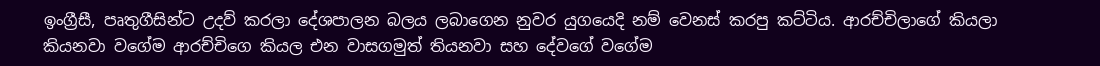ඉංග්‍රීසී, පෘතුගීසින්ට උදව් කරලා දේශපාලන බලය ලබාගෙන නුවර යුගයෙදි නම් වෙනස් කරපු කට්ටිය. ආරච්චිලාගේ කියලා කියනවා වගේම ආරච්චිගෙ කියල එන වාසගමුත් තියනවා සහ දේවගේ වගේම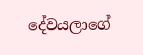දේවයලාගේ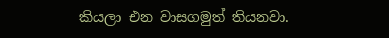කියලා එන වාසගමුත් තියනවා.